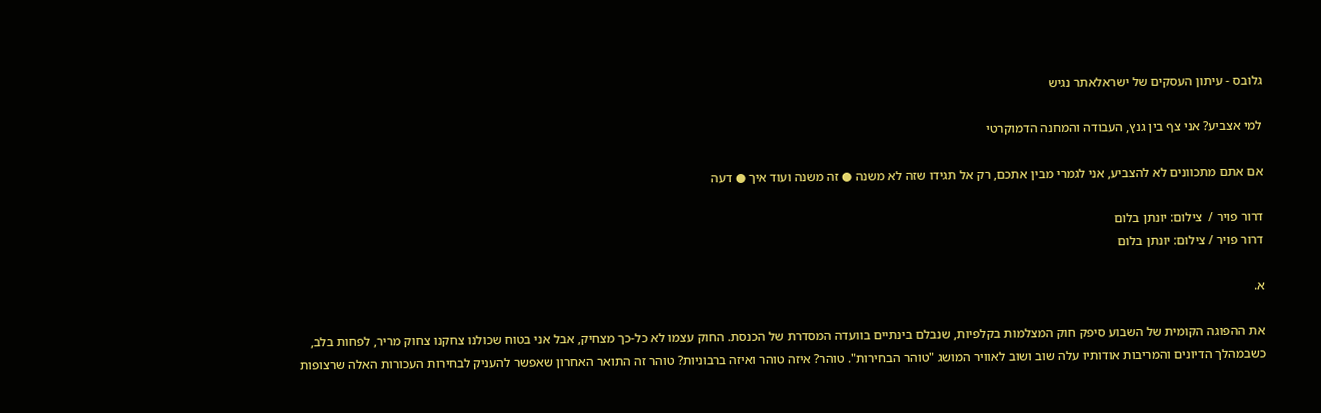גלובס - עיתון העסקים של ישראלאתר נגיש

למי אצביע? אני צף בין גנץ, העבודה והמחנה הדמוקרטי

אם אתם מתכוונים לא להצביע, אני לגמרי מבין אתכם, רק אל תגידו שזה לא משנה ● זה משנה ועוד איך ● דעה

דרור פויר /  צילום: יונתן בלום
דרור פויר / צילום: יונתן בלום

א.

את ההפוגה הקומית של השבוע סיפק חוק המצלמות בקלפיות, שנבלם בינתיים בוועדה המסדרת של הכנסת. החוק עצמו לא כל-כך מצחיק, אבל אני בטוח שכולנו צחקנו צחוק מריר, לפחות בלב, כשבמהלך הדיונים והמריבות אודותיו עלה שוב ושוב לאוויר המושג "טוהר הבחירות". טוהר? איזה טוהר ואיזה ברבוניות? טוהר זה התואר האחרון שאפשר להעניק לבחירות העכורות האלה שרצופות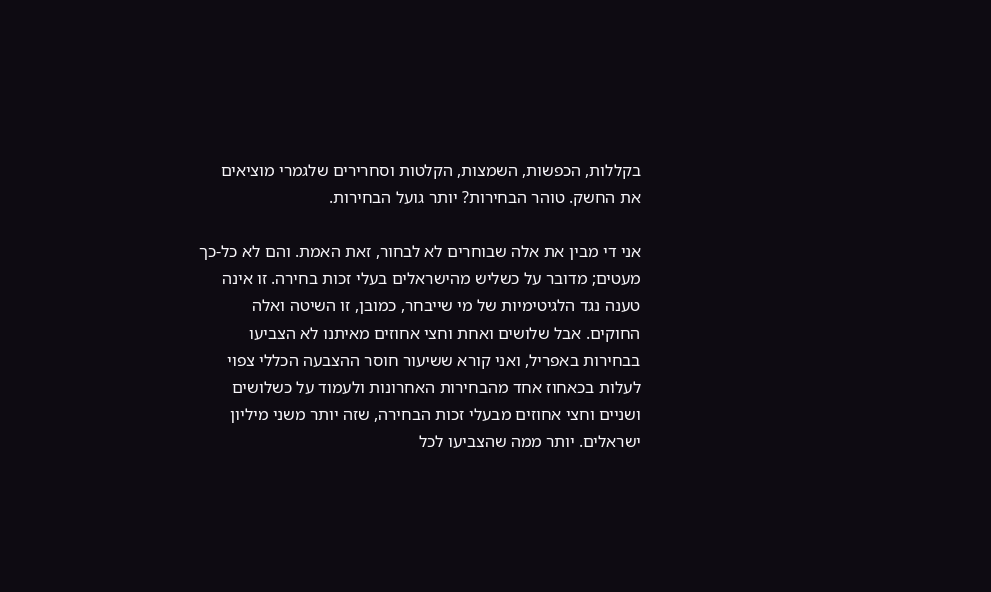בקללות, הכפשות, השמצות, הקלטות וסחרירים שלגמרי מוציאים את החשק. טוהר הבחירות? יותר גועל הבחירות.

אני די מבין את אלה שבוחרים לא לבחור, זאת האמת. והם לא כל-כך מעטים; מדובר על כשליש מהישראלים בעלי זכות בחירה. זו אינה טענה נגד הלגיטימיות של מי שייבחר, כמובן, זו השיטה ואלה החוקים. אבל שלושים ואחת וחצי אחוזים מאיתנו לא הצביעו בבחירות באפריל, ואני קורא ששיעור חוסר ההצבעה הכללי צפוי לעלות בכאחוז אחד מהבחירות האחרונות ולעמוד על כשלושים ושניים וחצי אחוזים מבעלי זכות הבחירה, שזה יותר משני מיליון ישראלים. יותר ממה שהצביעו לכל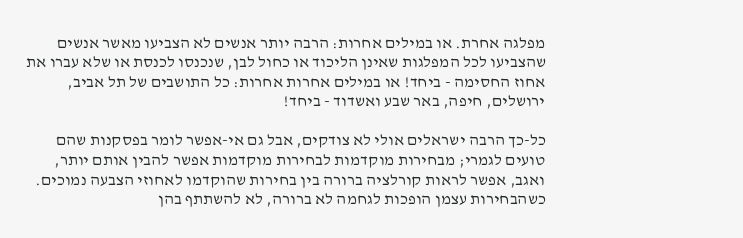מפלגה אחרת. או במילים אחרות: הרבה יותר אנשים לא הצביעו מאשר אנשים שהצביעו לכל המפלגות שאינן הליכוד או כחול לבן, שנכנסו לכנסת או שלא עברו את אחוז החסימה - ביחד! או במילים אחרות אחרות: כל התושבים של תל אביב, ירושלים, חיפה, באר שבע ואשדוד - ביחד!

כל-כך הרבה ישראלים אולי לא צודקים, אבל גם אי-אפשר לומר בפסקנות שהם טועים לגמרי; מבחירות מוקדמות לבחירות מוקדמות אפשר להבין אותם יותר, ואגב, אפשר לראות קורלציה ברורה בין בחירות שהוקדמו לאחוזי הצבעה נמוכים. כשהבחירות עצמן הופכות לגחמה לא ברורה, לא להשתתף בהן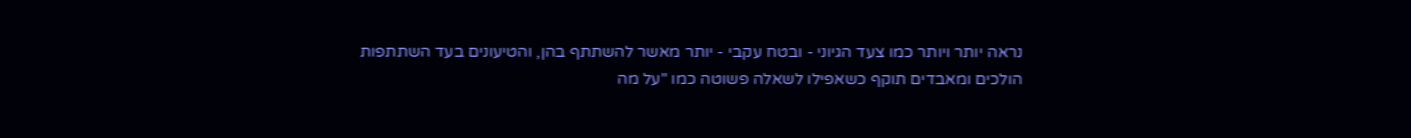נראה יותר ויותר כמו צעד הגיוני - ובטח עקבי - יותר מאשר להשתתף בהן, והטיעונים בעד השתתפות הולכים ומאבדים תוקף כשאפילו לשאלה פשוטה כמו "על מה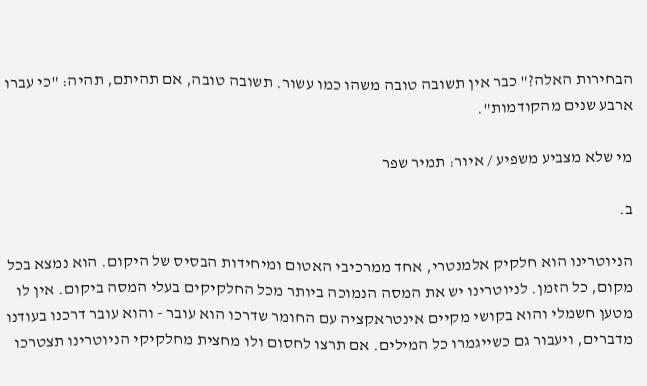הבחירות האלה?" כבר אין תשובה טובה משהו כמו עשור. תשובה טובה, אם תהיתם, תהיה: "כי עברו ארבע שנים מהקודמות".

מי שלא מצביע משפיע / איור: תמיר שפר

ב.

הניוטרינו הוא חלקיק אלמנטרי, אחד ממרכיבי האטום ומיחידות הבסיס של היקום. הוא נמצא בכל מקום, כל הזמן. לניוטרינו יש את המסה הנמוכה ביותר מכל החלקיקים בעלי המסה ביקום. אין לו מטען חשמלי והוא בקושי מקיים אינטראקציה עם החומר שדרכו הוא עובר - והוא עובר דרכנו בעודנו מדברים, ויעבור גם כשייגמרו כל המילים. אם תרצו לחסום ולו מחצית מחלקיקי הניוטרינו תצטרכו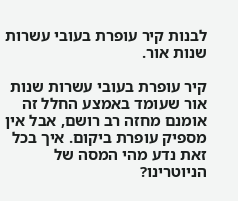לבנות קיר עופרת בעובי עשרות שנות אור.

קיר עופרת בעובי עשרות שנות אור שעומד באמצע החלל זה אומנם מחזה רב רושם, אבל אין מספיק עופרת ביקום. איך בכל זאת נדע מהי המסה של הניוטרינו?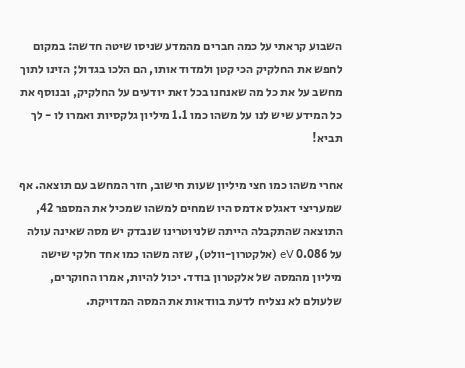השבוע קראתי על כמה חברים מהמדע שניסו שיטה חדשה: במקום לחפש את החלקיק הכי קטן ולמדוד אותו, הם הלכו בגדול; הזינו לתוך מחשב על את כל מה שאנחנו בכל זאת יודעים על החלקיק, ובנוסף את כל המידע שיש לנו על משהו כמו 1.1 מיליון גלקסיות ואמרו לו - לך תביא!

אחרי משהו כמו חצי מיליון שעות חישוב, חזר המחשב עם תוצאה. אף שמעריצי דאגלס אדמס היו שמחים למשהו שמכיל את המספר 42, התוצאה שהתקבלה הייתה שלניוטרינו שנבדק יש מסה שאינה עולה על 0.086 eV (אלקטרון-וולט), שזה משהו כמו אחד חלקי שישה מיליון מהמסה של אלקטרון בודד. יכול להיות, אמרו החוקרים, שלעולם לא נצליח לדעת בוודאות את המסה המדויקת.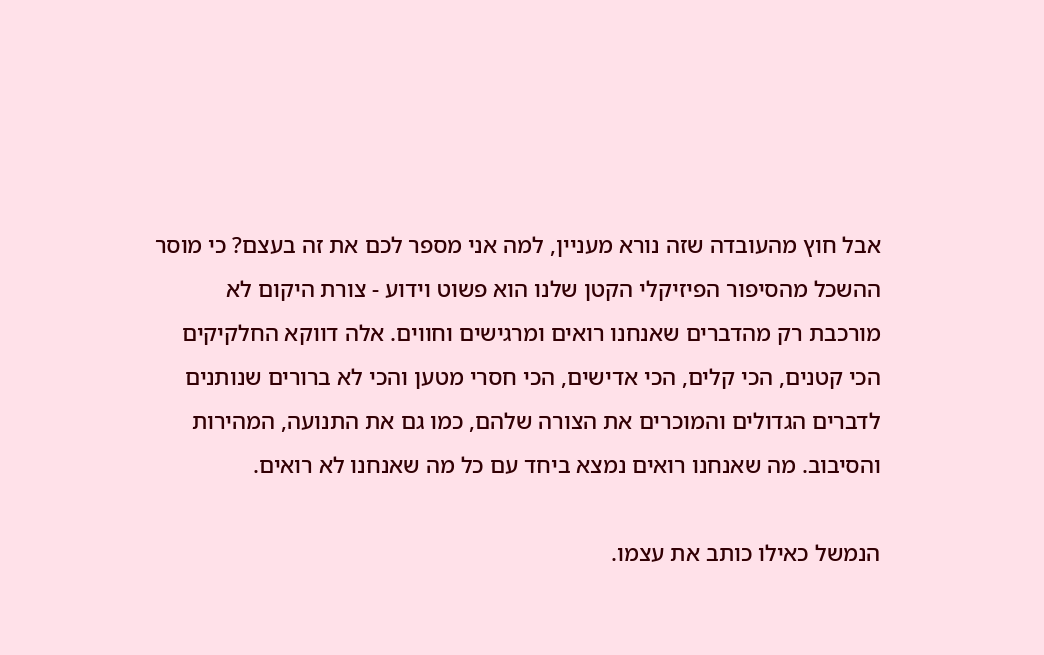אבל חוץ מהעובדה שזה נורא מעניין, למה אני מספר לכם את זה בעצם? כי מוסר ההשכל מהסיפור הפיזיקלי הקטן שלנו הוא פשוט וידוע - צורת היקום לא מורכבת רק מהדברים שאנחנו רואים ומרגישים וחווים. אלה דווקא החלקיקים הכי קטנים, הכי קלים, הכי אדישים, הכי חסרי מטען והכי לא ברורים שנותנים לדברים הגדולים והמוכרים את הצורה שלהם, כמו גם את התנועה, המהירות והסיבוב. מה שאנחנו רואים נמצא ביחד עם כל מה שאנחנו לא רואים.

הנמשל כאילו כותב את עצמו.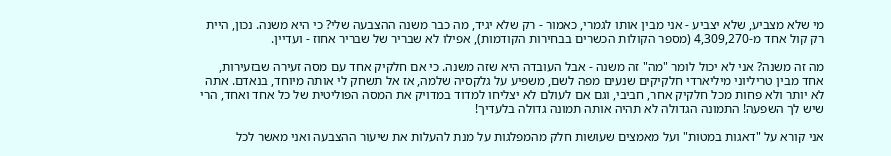מי שלא מצביע, שלא יצביע - אני מבין אותו לגמרי, כאמור - רק שלא יגיד, מה כבר משנה ההצבעה שלי? כי היא משנה. נכון, היית רק קול אחד מ-4,309,270 (מספר הקולות הכשרים בבחירות הקודמות), אפילו לא שבריר של שבריר אחוז - ועדיין.

מה זה משנה? אני לא יכול לומר "מה" זה משנה - אבל העובדה היא שזה משנה. כי אם חלקיק אחד עם מסה זעירה שבזעירות, אחד מבין טריליוני מיליארדי חלקיקים שנעים מפה לשם, משפיע על גלקסיה שלמה, אז אל תשחק לי אותה מיוחד, בנאדם. אתה לא יותר ולא פחות מכל חלקיק אחר, חביבי, וגם אם לעולם לא יצליחו למדוד במדויק את המסה הפוליטית של כל אחד ואחד, הרי שיש לך השפעה! התמונה הגדולה לא תהיה אותה תמונה גדולה בלעדיך!

אני קורא על "דאגות במטות" ועל מאמצים שעושות חלק מהמפלגות על מנת להעלות את שיעור ההצבעה ואני מאשר לכל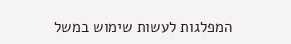המפלגות לעשות שימוש במשל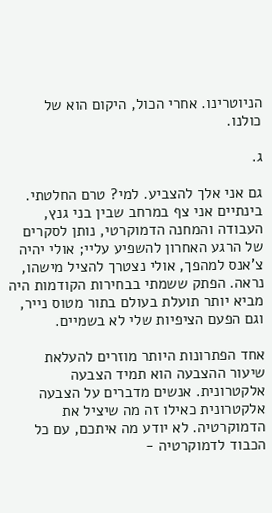הניוטרינו. אחרי הכול, היקום הוא של כולנו.

ג.

גם אני אלך להצביע. למי? טרם החלטתי. בינתיים אני צף במרחב שבין בני גנץ, העבודה והמחנה הדמוקרטי, נותן לסקרים של הרגע האחרון להשפיע עליי; אולי יהיה צ’אנס למהפך, אולי נצטרך להציל מישהו, נראה. הפתק ששמתי בבחירות הקודמות היה מביא יותר תועלת בעולם בתור מטוס נייר, וגם הפעם הציפיות שלי לא בשמיים.

אחד הפתרונות היותר מוזרים להעלאת שיעור ההצבעה הוא תמיד הצבעה אלקטרונית. אנשים מדברים על הצבעה אלקטרונית כאילו זה מה שיציל את הדמוקרטיה. לא יודע מה איתכם, עם כל הכבוד לדמוקרטיה -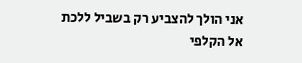אני הולך להצביע רק בשביל ללכת אל הקלפי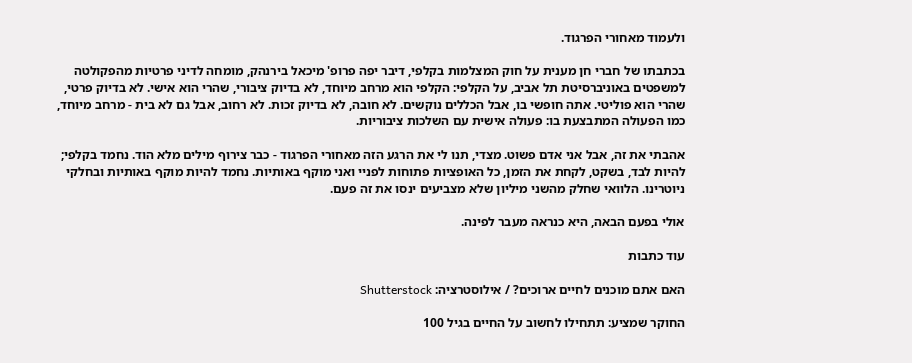ולעמוד מאחורי הפרגוד.

בכתבתו של חברי חן מענית על חוק המצלמות בקלפי, דיבר יפה פרופ' מיכאל בירנהק, מומחה לדיני פרטיות מהפקולטה למשפטים באוניברסיטת תל אביב, על הקלפי: הקלפי הוא מרחב מיוחד, לא בדיוק ציבורי, שהרי הוא אישי. לא בדיוק פרטי, שהרי הוא פוליטי. אתה חופשי בו, אבל הכללים נוקשים. לא חובה, לא בדיוק זכות. לא רחוב, אבל גם לא בית - מרחב מיוחד, כמו הפעולה המתבצעת בו: פעולה אישית עם השלכות ציבוריות.

אהבתי את זה, אבל אני אדם פשוט. מצדי, תנו לי את הרגע הזה מאחורי הפרגוד - כבר צירוף מילים מלא הוד. נחמד בקלפי; להיות לבד, בשקט, לקחת את הזמן, כל האופציות פתוחות לפניי ואני מוקף באותיות. נחמד להיות מוקף באותיות ובחלקי ניוטרינו. הלוואי שחלק מהשני מיליון שלא מצביעים ינסו את זה פעם.

אולי בפעם הבאה, היא כנראה מעבר לפינה.

עוד כתבות

האם אתם מוכנים לחיים ארוכים? / אילוסטרציה: Shutterstock

החוקר שמציע: תתחילו לחשוב על החיים בגיל 100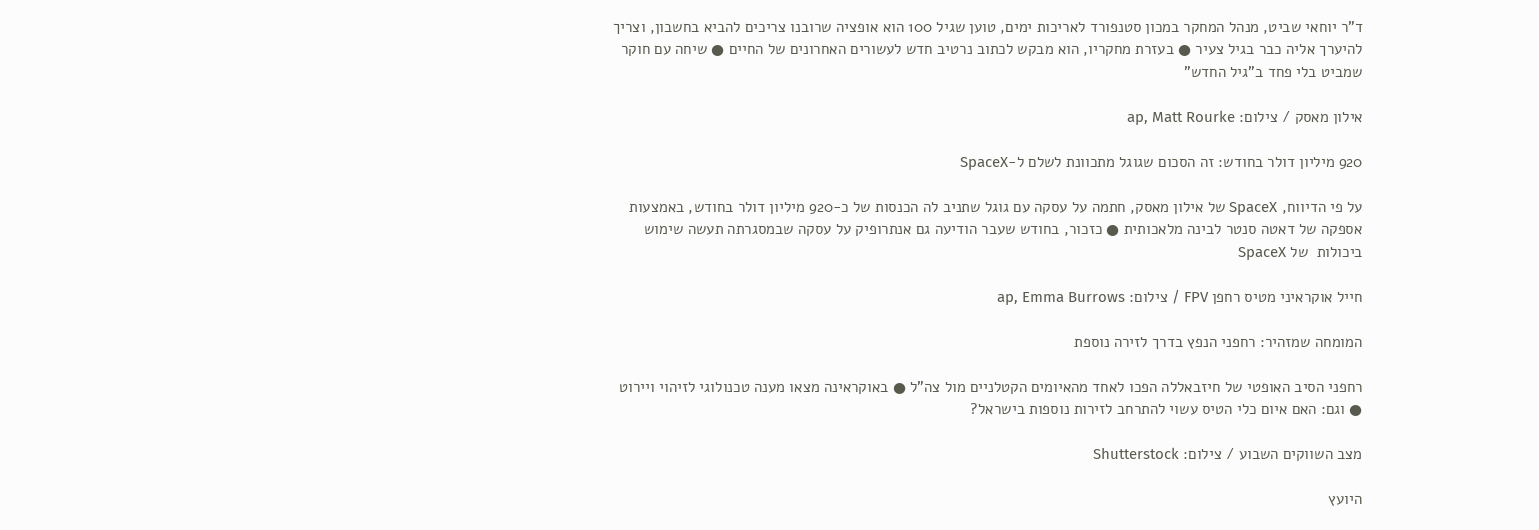ד"ר יוחאי שביט, מנהל המחקר במכון סטנפורד לאריכות ימים, טוען שגיל 100 הוא אופציה שרובנו צריכים להביא בחשבון, וצריך להיערך אליה כבר בגיל צעיר ● בעזרת מחקריו, הוא מבקש לכתוב נרטיב חדש לעשורים האחרונים של החיים ● שיחה עם חוקר שמביט בלי פחד ב"גיל החדש"

אילון מאסק / צילום: ap, Matt Rourke

920 מיליון דולר בחודש: זה הסכום שגוגל מתכוונת לשלם ל‑SpaceX

על פי הדיווח, SpaceX של אילון מאסק, חתמה על עסקה עם גוגל שתניב לה הכנסות של כ‑920 מיליון דולר בחודש, באמצעות אספקה של דאטה סנטר לבינה מלאכותית ● כזכור, בחודש שעבר הודיעה גם אנתרופיק על עסקה שבמסגרתה תעשה שימוש ביכולות  של SpaceX

חייל אוקראיני מטיס רחפן FPV / צילום: ap, Emma Burrows

המומחה שמזהיר: רחפני הנפץ בדרך לזירה נוספת

רחפני הסיב האופטי של חיזבאללה הפכו לאחד מהאיומים הקטלניים מול צה"ל ● באוקראינה מצאו מענה טכנולוגי לזיהוי ויירוט ● וגם: האם איום כלי הטיס עשוי להתרחב לזירות נוספות בישראל?

מצב השווקים השבוע / צילום: Shutterstock

היועץ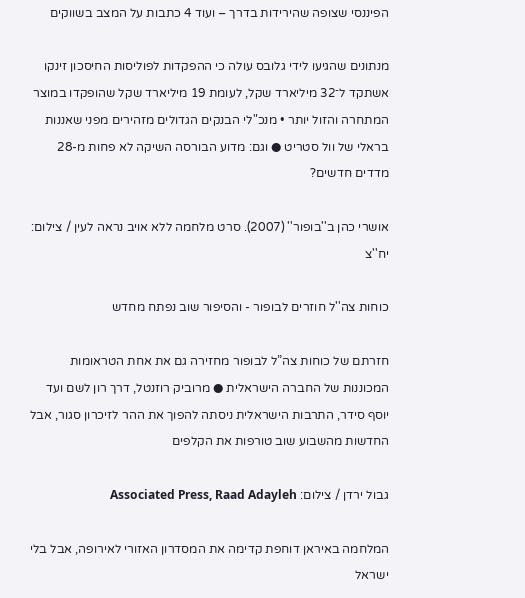הפיננסי שצופה שהירידות בדרך – ועוד 4 כתבות על המצב בשווקים

מנתונים שהגיעו לידי גלובס עולה כי ההפקדות לפוליסות החיסכון זינקו אשתקד ל־32 מיליארד שקל, לעומת 19 מיליארד שקל שהופקדו במוצר המתחרה והזול יותר • מנכ"לי הבנקים הגדולים מזהירים מפני שאננות בראלי של וול סטריט ● וגם: מדוע הבורסה השיקה לא פחות מ-28 מדדים חדשים?

אושרי כהן ב''בופור'' (2007). סרט מלחמה ללא אויב נראה לעין / צילום: יח''צ

כוחות צה''ל חוזרים לבופור - והסיפור שוב נפתח מחדש

חזרתם של כוחות צה”ל לבופור מחזירה גם את אחת הטראומות המכוננות של החברה הישראלית ● מרוביק רוזנטל, דרך רון לשם ועד יוסף סידר, התרבות הישראלית ניסתה להפוך את ההר לזיכרון סגור, אבל החדשות מהשבוע שוב טורפות את הקלפים

גבול ירדן / צילום: Associated Press, Raad Adayleh

המלחמה באיראן דוחפת קדימה את המסדרון האזורי לאירופה, אבל בלי ישראל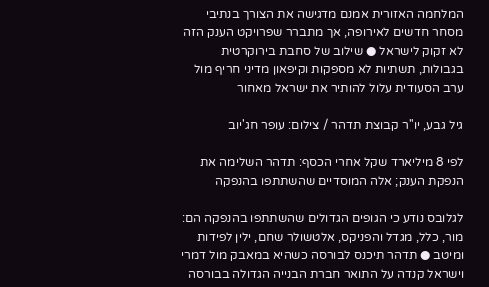המלחמה האזורית אמנם מדגישה את הצורך בנתיבי מסחר חדשים לאירופה, אך מתברר שפרויקט הענק הזה לא זקוק לישראל ● שילוב של סחבת בירוקרטית בגבולות, תשתיות לא מספקות וקיפאון מדיני חריף מול ערב הסעודית עלול להותיר את ישראל מאחור

גיל גבע, יו''ר קבוצת תדהר / צילום: עופר חג'יוב

לפי 8 מיליארד שקל אחרי הכסף: תדהר השלימה את הנפקת הענק; אלה המוסדיים שהשתתפו בהנפקה

לגלובס נודע כי הגופים הגדולים שהשתתפו בהנפקה הם: מור, כלל, מגדל והפניקס, אלטשולר שחם, ילין לפידות ומיטב ● תדהר תיכנס לבורסה כשהיא במאבק מול דמרי וישראל קנדה על התואר חברת הבנייה הגדולה בבורסה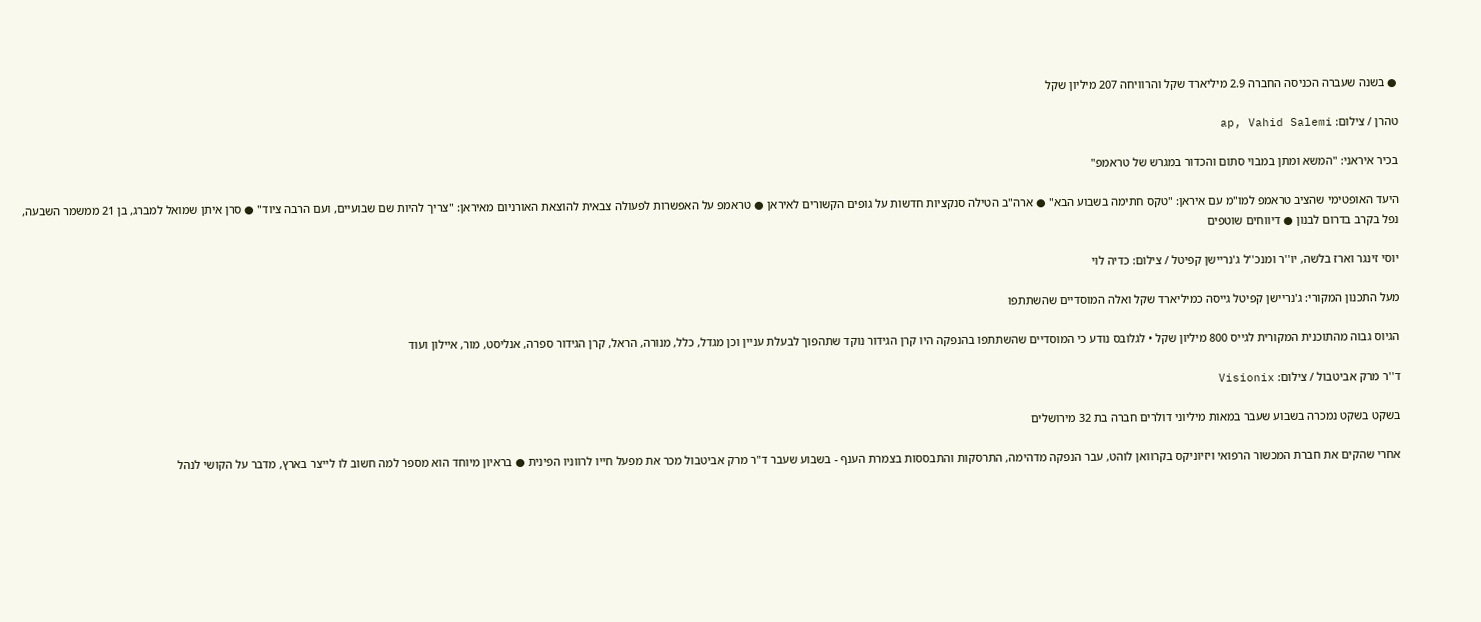● בשנה שעברה הכניסה החברה 2.9 מיליארד שקל והרוויחה 207 מיליון שקל

טהרן / צילום: ap, Vahid Salemi

בכיר איראני: "המשא ומתן במבוי סתום והכדור במגרש של טראמפ"

היעד האופטימי שהציב טראמפ למו"מ עם איראן: "טקס חתימה בשבוע הבא" ● ארה"ב הטילה סנקציות חדשות על גופים הקשורים לאיראן ● טראמפ על האפשרות לפעולה צבאית להוצאת האורניום מאיראן: "צריך להיות שם שבועיים, ועם הרבה ציוד" ● סרן איתן שמואל למברג, בן 21 ממשמר השבעה, נפל בקרב בדרום לבנון ● דיווחים שוטפים

יוסי זינגר וארז בלשה, יו''ר ומנכ''ל ג'נריישן קפיטל / צילום: כדיה לוי

מעל התכנון המקורי: ג'נריישן קפיטל גייסה כמיליארד שקל ואלה המוסדיים שהשתתפו

הגיוס גבוה מהתוכנית המקורית לגייס 800 מיליון שקל • לגלובס נודע כי המוסדיים שהשתתפו בהנפקה היו קרן הגידור נוקד שתהפוך לבעלת עניין וכן מגדל, כלל, מנורה, הראל, קרן הגידור ספרה, אנליסט, מור, איילון ועוד

ד''ר מרק אביטבול / צילום: Visionix

בשקט בשקט נמכרה בשבוע שעבר במאות מיליוני דולרים חברה בת 32 מירושלים

אחרי שהקים את חברת המכשור הרפואי ויזיוניקס בקרוואן לוהט, עבר הנפקה מדהימה, התרסקות והתבססות בצמרת הענף - בשבוע שעבר ד"ר מרק אביטבול מכר את מפעל חייו לרווניו הפינית ● בראיון מיוחד הוא מספר למה חשוב לו לייצר בארץ, מדבר על הקושי לנהל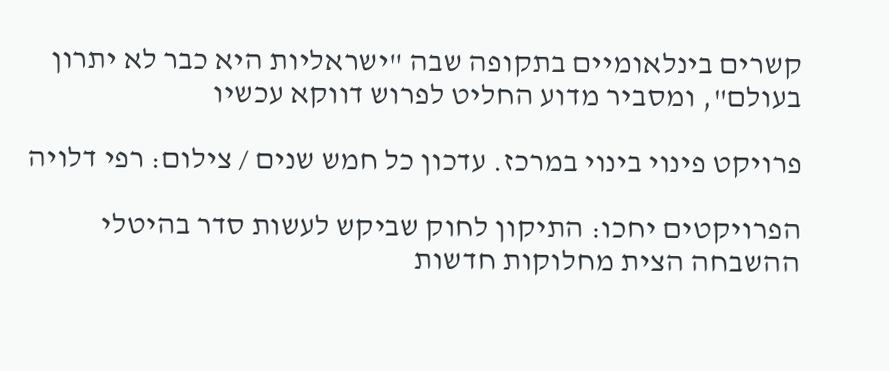קשרים בינלאומיים בתקופה שבה "ישראליות היא כבר לא יתרון בעולם", ומסביר מדוע החליט לפרוש דווקא עכשיו

פרויקט פינוי בינוי במרכז. עדכון כל חמש שנים / צילום: רפי דלויה

הפרויקטים יחכו: התיקון לחוק שביקש לעשות סדר בהיטלי ההשבחה הצית מחלוקות חדשות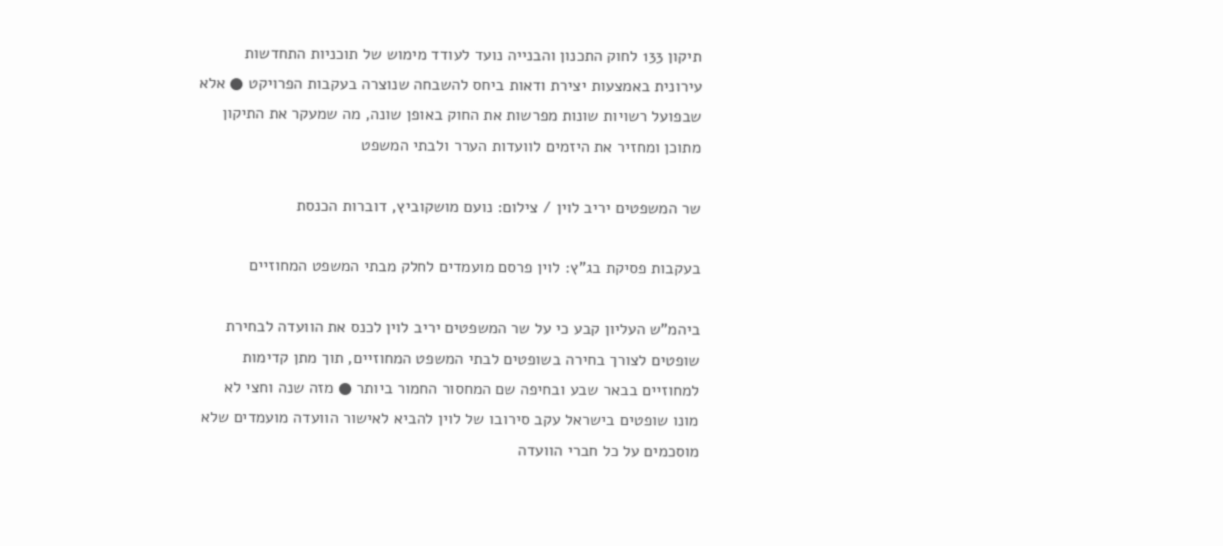תיקון 133 לחוק התכנון והבנייה נועד לעודד מימוש של תוכניות התחדשות עירונית באמצעות יצירת ודאות ביחס להשבחה שנוצרה בעקבות הפרויקט ● אלא שבפועל רשויות שונות מפרשות את החוק באופן שונה, מה שמעקר את התיקון מתוכן ומחזיר את היזמים לוועדות הערר ולבתי המשפט

שר המשפטים יריב לוין / צילום: נועם מושקוביץ, דוברות הכנסת

בעקבות פסיקת בג"ץ: לוין פרסם מועמדים לחלק מבתי המשפט המחוזיים

ביהמ"ש העליון קבע כי על שר המשפטים יריב לוין לכנס את הוועדה לבחירת שופטים לצורך בחירה בשופטים לבתי המשפט המחוזיים, תוך מתן קדימות למחוזיים בבאר שבע ובחיפה שם המחסור החמור ביותר ● מזה שנה וחצי לא מונו שופטים בישראל עקב סירובו של לוין להביא לאישור הוועדה מועמדים שלא מוסכמים על כל חברי הוועדה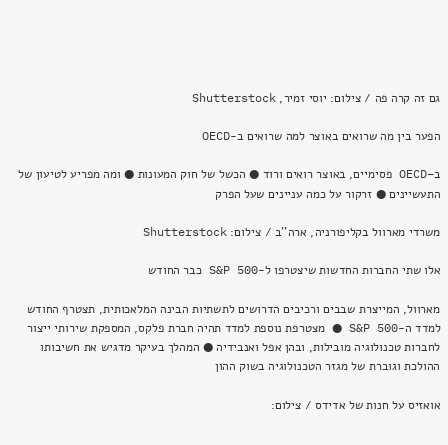גם זה קרה פה / צילום: יוסי זמיר, Shutterstock

הפער בין מה שרואים באוצר למה שרואים ב-OECD

ב–OECD פסימיים, באוצר רואים ורוד ● הכשל של חוק המעונות ● ומה מפריע לטיעון של התעשיינים ● זרקור על כמה עניינים שעל הפרק

משרדי מארוול בקליפורניה, ארה''ב / צילום: Shutterstock

אלו שתי החברות החדשות שיצטרפו ל-S&P 500 כבר החודש

מארוול, המייצרת שבבים ורכיבים הדרושים לתשתיות הבינה המלאכותית, תצטרף החודש למדד ה-S&P 500 ● מצטרפת נוספת למדד תהיה חברת פלקס, המספקת שירותי ייצור לחברות טכנולוגיה מובילות, ובהן אפל ואנבידיה ● המהלך בעיקר מדגיש את חשיבותו ההולכת וגוברת של מגזר הטכנולוגיה בשוק ההון

אואזיס על חנות של אדידס / צילום: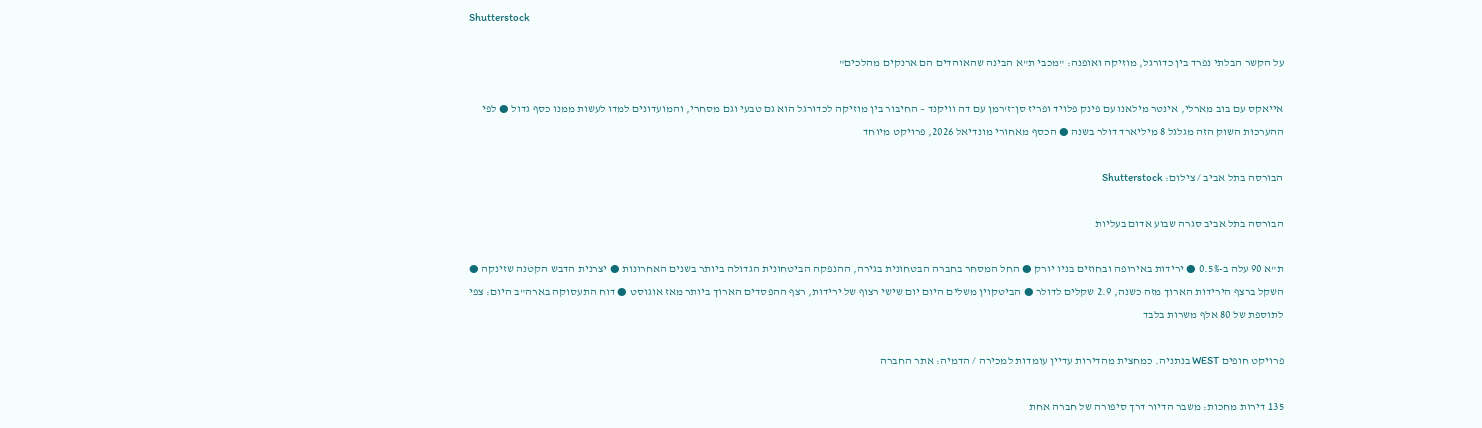Shutterstock

על הקשר הבלתי נפרד בין כדורגל, מוזיקה ואופנה: "מכבי ת"א הבינה שהאוהדים הם ארנקים מהלכים"

אייאקס עם בוב מארלי, אינטר מילאנו עם פינק פלויד ופריז סן־ז'רמן עם דה וויקנד – החיבור בין מוזיקה לכדורגל הוא גם טבעי וגם מסחרי, והמועדונים למדו לעשות ממנו כסף גדול ● לפי ההערכות השוק הזה מגלגל 8 מיליארד דולר בשנה ● הכסף מאחורי מונדיאל 2026, פרויקט מיוחד

הבורסה בתל אביב / צילום: Shutterstock

הבורסה בתל אביב סגרה שבוע אדום בעליות

ת"א 90 עלה ב-0.5% ● ירידות באירופה ובחוזים בניו יורק ● החל המסחר בחברה הבטחונית בגירה, ההנפקה הביטחונית הגדולה ביותר בשנים האחרונות ● יצרנית הדבש הקטנה שזינקה ● השקל ברצף הירידות הארוך מזה כשנה, 2.9 שקלים לדולר ● הביטקוין משלים היום יום שישי רצוף של ירידות, רצף ההפסדים הארוך ביותר מאז אוגוסט ● דוח התעסוקה בארה"ב היום: צפי לתוספת של 80 אלף משרות בלבד

פרויקט חופים WEST בנתניה. כמחצית מהדירות עדיין עומדות למכירה / הדמיה: אתר החברה

135 דירות מחכות: משבר הדיור דרך סיפורה של חברה אחת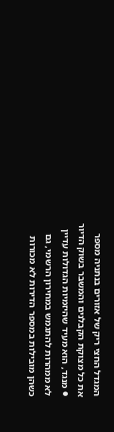המגדל החצי ריק של אזורים בנתניה מספר את כל מצוקת הקבלנים והמשבר בשוק הדיור ● מנגד, הוא מעיד שהיזמיות הגדולות עדיין לא ממהרות להתגמש במחירון הרשמי, גם כשהן מובילות במספר הדירות לא מכורות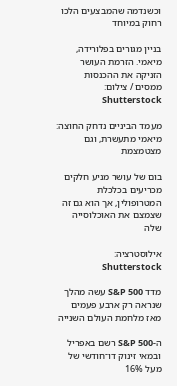וכשנדמה שהמבצעים הלכו רחוק במיוחד

בניין מגורים בפלורידה, מיאמי. הזרמת העושר הזניקה את ההכנסות ממסים / צילום: Shutterstock

מעמד הביניים נדחק החוצה: מיאמי מתעשרת, וגם מצטמצמת

בום של עושר מניע חלקים מכריעים בכלכלת המטרופולין, אך הוא גם זה שצמצם את האוכלוסייה שלה

אילוסטרציה: Shutterstock

מדד S&P 500 עשה מהלך שנראה רק ארבע פעמים מאז מלחמת העולם השנייה

ה-S&P 500 רשם באפריל ובמאי זינוק דו־חודשי של מעל 16%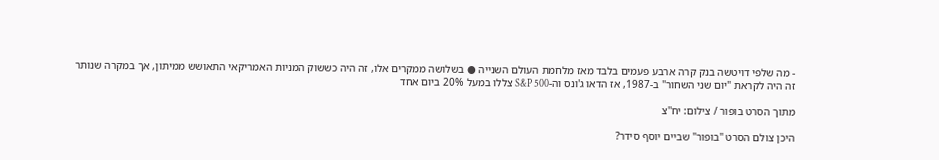- מה שלפי דויטשה בנק קרה ארבע פעמים בלבד מאז מלחמת העולם השנייה ● בשלושה ממקרים אלו, זה היה כששוק המניות האמריקאי התאושש ממיתון, אך במקרה שנותר זה היה לקראת "יום שני השחור" ב-1987, אז הדאו ג'ונס וה-S&P 500 צללו במעל 20% ביום אחד

מתוך הסרט בופור / צילום: יח''צ

היכן צולם הסרט "בופור" שביים יוסף סידר?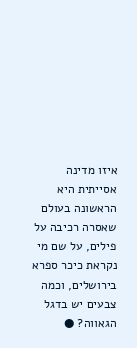איזו מדינה אסייתית היא הראשונה בעולם שאסרה רכיבה על פילים, על שם מי נקראת כיכר ספרא בירושלים, וכמה צבעים יש בדגל הגאווה? ●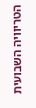הטריוויה השבועית